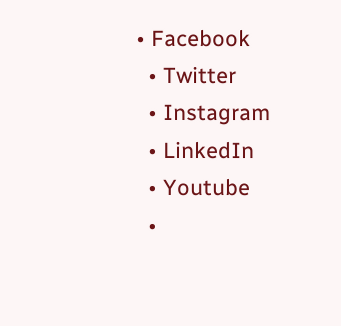• Facebook
  • Twitter
  • Instagram
  • LinkedIn
  • Youtube
  •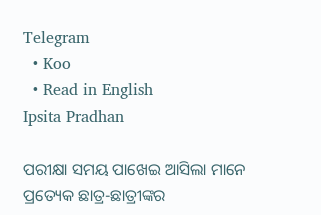Telegram
  • Koo
  • Read in English
Ipsita Pradhan

ପରୀକ୍ଷା ସମୟ ପାଖେଇ ଆସିଲା ମାନେ ପ୍ରତ୍ୟେକ ଛାତ୍ର-ଛାତ୍ରୀଙ୍କର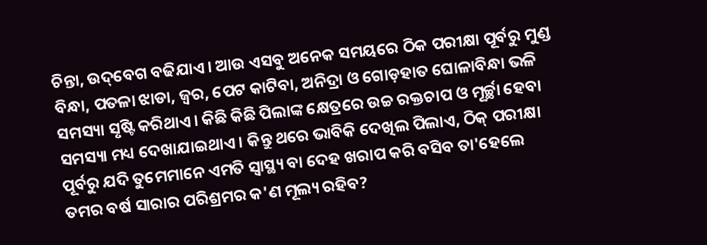ଚିନ୍ତା, ଉଦ୍‌ବେଗ ବଢିଯାଏ। ଆଉ ଏସବୁ ଅନେକ ସମୟରେ ଠିକ ପରୀକ୍ଷା ପୂର୍ବରୁ ମୁଣ୍ଡ ବିନ୍ଧା, ପତଳା ଝାଡା, ଜ୍ୱର, ପେଟ କାଟିବା, ଅନିଦ୍ରା ଓ ଗୋଡ଼ହାତ ଘୋଳାବିନ୍ଧା ଭଳି ସମସ୍ୟା ସୃଷ୍ଟି କରିଥାଏ। କିଛି କିଛି ପିଲାଙ୍କ କ୍ଷେତ୍ରରେ ଉଚ୍ଚ ରକ୍ତଚାପ ଓ ମୂର୍ଚ୍ଛା ହେବା ସମସ୍ୟା ମଧ୍ୟ ଦେଖାଯାଇଥାଏ। କିନ୍ତୁ ଥରେ ଭାବିକି ଦେଖିଲ ପିଲାଏ, ଠିକ୍ ପରୀକ୍ଷା ପୂର୍ବରୁ ଯଦି ତୁମେମାନେ ଏମତି ସ୍ୱାସ୍ଥ୍ୟ ବା ଦେହ ଖରାପ କରି ବସିବ ତା'ହେଲେ ତମର ବର୍ଷ ସାରାର ପରିଶ୍ରମର କ'ଣ ମୂଲ୍ୟ ରହିବ?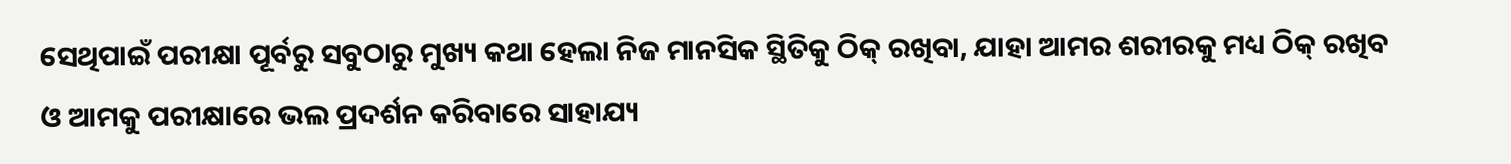ସେଥିପାଇଁ ପରୀକ୍ଷା ପୂର୍ବରୁ ସବୁଠାରୁ ମୁଖ୍ୟ କଥା ହେଲା ନିଜ ମାନସିକ ସ୍ଥିତିକୁ ଠିକ୍ ରଖିବା, ଯାହା ଆମର ଶରୀରକୁ ମଧ୍ୟ ଠିକ୍ ରଖିବ ଓ ଆମକୁ ପରୀକ୍ଷାରେ ଭଲ ପ୍ରଦର୍ଶନ କରିବାରେ ସାହାଯ୍ୟ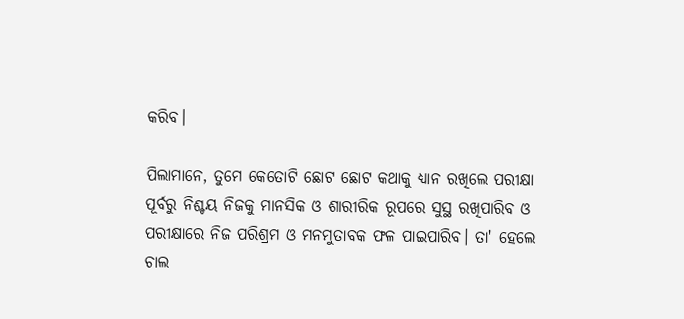କରିବ।

ପିଲାମାନେ, ତୁମେ କେତୋଟି ଛୋଟ ଛୋଟ କଥାକୁ ଧ୍ୟାନ ରଖିଲେ ପରୀକ୍ଷା ପୂର୍ବରୁ ନିଶ୍ଚୟ ନିଜକୁ ମାନସିକ ଓ ଶାରୀରିକ ରୂପରେ ସୁସ୍ଥ ରଖିପାରିବ ଓ ପରୀକ୍ଷାରେ ନିଜ ପରିଶ୍ରମ ଓ ମନମୁତାବକ ଫଳ ପାଇପାରିବ। ତା' ହେଲେ ଚାଲ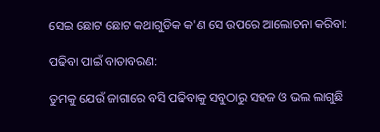ସେଇ ଛୋଟ ଛୋଟ କଥାଗୁଡିକ କ'ଣ ସେ ଉପରେ ଆଲୋଚନା କରିବା:

ପଢିବା ପାଇଁ ବାତାବରଣ:

ତୁମକୁ ଯେଉଁ ଜାଗାରେ ବସି ପଢିବାକୁ ସବୁଠାରୁ ସହଜ ଓ ଭଲ ଲାଗୁଛି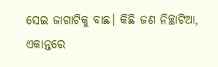ସେଇ ଜାଗାଟିକୁ ବାଛ। କିଛି ଜଣ ନିଚ୍ଛାଟିଆ, ଏକାନ୍ତରେ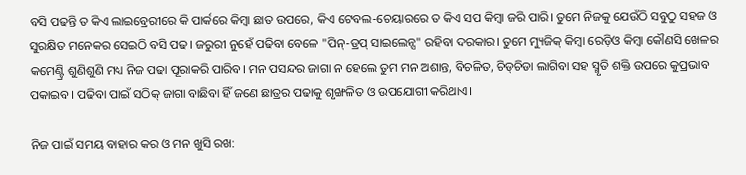ବସି ପଢନ୍ତି ତ କିଏ ଲାଇବ୍ରେରୀରେ କି ପାର୍କରେ କିମ୍ବା ଛାତ ଉପରେ, କିଏ ଟେବଲ-ଚେୟାରରେ ତ କିଏ ସପ କିମ୍ବା ଜରି ପାରି। ତୁମେ ନିଜକୁ ଯେଉଁଠି ସବୁଠୁ ସହଜ ଓ ସୁରକ୍ଷିତ ମନେକର ସେଇଠି ବସି ପଢ। ଜରୁରୀ ନୁହେଁ ପଢିବା ବେଳେ "ପିନ୍-ଡ୍ରପ୍‌ ସାଇଲେନ୍ସ" ରହିବା ଦରକାର। ତୁମେ ମ୍ୟୁଜିକ୍‌ କିମ୍ବା ରେଡ଼ିଓ କିମ୍ବା କୌଣସି ଖେଳର କମେଣ୍ଟ୍ରି ଶୁଣିଶୁଣି ମଧ୍ୟ ନିଜ ପଢା ପୂରାକରି ପାରିବ। ମନ ପସନ୍ଦର ଜାଗା ନ ହେଲେ ତୁମ ମନ ଅଶାନ୍ତ, ବିଚଳିତ, ଚିଡ୍‌ଚିଡା ଲାଗିବା ସହ ସ୍ମୃତି ଶକ୍ତି ଉପରେ କୁପ୍ରଭାବ ପକାଇବ। ପଢିବା ପାଇଁ ସଠିକ୍ ଜାଗା ବାଛିବା ହିଁ ଜଣେ ଛାତ୍ରର ପଢାକୁ ଶୃଙ୍ଖଳିତ ଓ ଉପଯୋଗୀ କରିଥାଏ।

ନିଜ ପାଇଁ ସମୟ ବାହାର କର ଓ ମନ ଖୁସି ରଖ: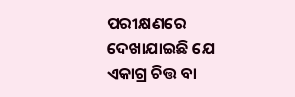ପରୀକ୍ଷଣରେ ଦେଖାଯାଇଛି ଯେ ଏକାଗ୍ର ଚିତ୍ତ ବା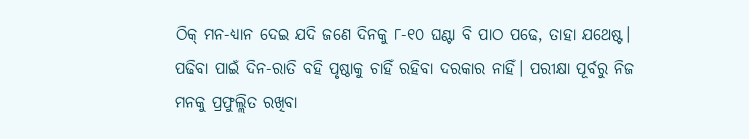ଠିକ୍ ମନ-ଧ୍ୟାନ ଦେଇ ଯଦି ଜଣେ ଦିନକୁ ୮-୧୦ ଘଣ୍ଟା ବି ପାଠ ପଢେ, ତାହା ଯଥେଷ୍ଟ। ପଢିବା ପାଇଁ ଦିନ-ରାତି ବହି ପୃଷ୍ଠାକୁ ଚାହିଁ ରହିବା ଦରକାର ନାହିଁ। ପରୀକ୍ଷା ପୂର୍ବରୁ ନିଜ ମନକୁ ପ୍ରଫୁଲ୍ଲିତ ରଖିବା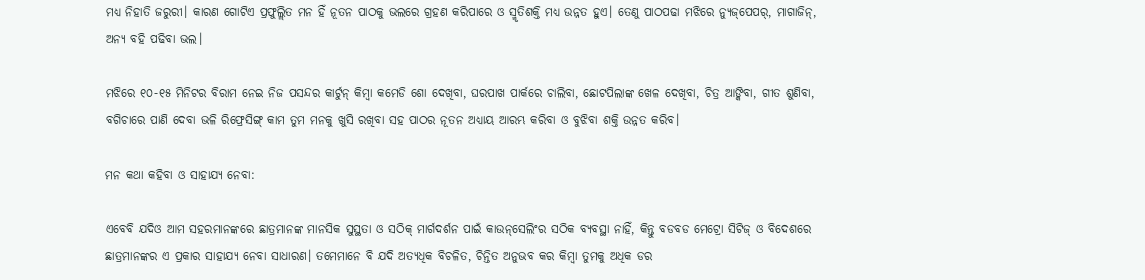ମଧ୍ୟ ନିହାତି ଜରୁରୀ। କାରଣ ଗୋଟିଏ ପ୍ରଫୁଲ୍ଲିତ ମନ ହିଁ ନୂତନ ପାଠକୁ ଭଲରେ ଗ୍ରହଣ କରିପାରେ ଓ ସ୍ମୃତିଶକ୍ତି ମଧ୍ୟ ଉନ୍ନତ ହୁଏ। ତେଣୁ ପାଠପଢା ମଝିରେ ନ୍ୟୁଜ୍‌ପେପର୍‌, ମାଗାଜିନ୍, ଅନ୍ୟ ବହି ପଢିବା ଭଲ।

ମଝିରେ ୧୦-୧୫ ମିନିଟର ବିରାମ ନେଇ ନିଜ ପସନ୍ଦର କାର୍ଟୁନ୍ କିମ୍ବା କମେଡି ଶୋ ଦେଖିବା, ଘରପାଖ ପାର୍କରେ ଚାଲିବା, ଛୋଟପିଲାଙ୍କ ଖେଳ ଦେଖିବା, ଚିତ୍ର ଆଙ୍କିବା, ଗୀତ ଶୁଣିବା, ବଗିଚାରେ ପାଣି ଦେବା ଭଳି ରିଫ୍ରେସିଙ୍ଗ୍ କାମ ତୁମ ମନକୁ ଖୁସି ରଖିବା ସହ ପାଠର ନୂତନ ଅଧ୍ୟାୟ ଆରମ୍ଭ କରିବା ଓ ବୁଝିବା ଶକ୍ତି ଉନ୍ନତ କରିବ।

ମନ କଥା କହିବା ଓ ସାହାଯ୍ୟ ନେବା:

ଏବେବି ଯଦିଓ ଆମ ସହରମାନଙ୍କରେ ଛାତ୍ରମାନଙ୍କ ମାନସିକ ସୁସ୍ଥତା ଓ ସଠିକ୍ ମାର୍ଗଦର୍ଶନ ପାଇଁ କାଉନ୍‌ସେଲିଂର ସଠିକ ବ୍ୟବସ୍ଥା ନାହିଁ, କିନ୍ତୁ ବଡବଡ ମେଟ୍ରୋ ସିଟିଜ୍ ଓ ବିଦେଶରେ ଛାତ୍ରମାନଙ୍କର ଏ ପ୍ରକାର ସାହାଯ୍ୟ ନେବା ସାଧାରଣ। ତମେମାନେ ବି ଯଦି ଅତ୍ୟଧିକ ବିଚଳିତ, ଚିନ୍ତିତ ଅନୁଭବ କର କିମ୍ବା ତୁମକୁ ଅଧିକ ଡର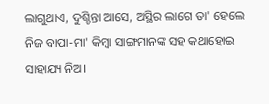ଲାଗୁଥାଏ, ଦୁଶ୍ଚିନ୍ତା ଆସେ, ଅସ୍ଥିର ଲାଗେ ତା' ହେଲେ ନିଜ ବାପା-ମା' କିମ୍ବା ସାଙ୍ଗମାନଙ୍କ ସହ କଥାହୋଇ ସାହାଯ୍ୟ ନିଅ।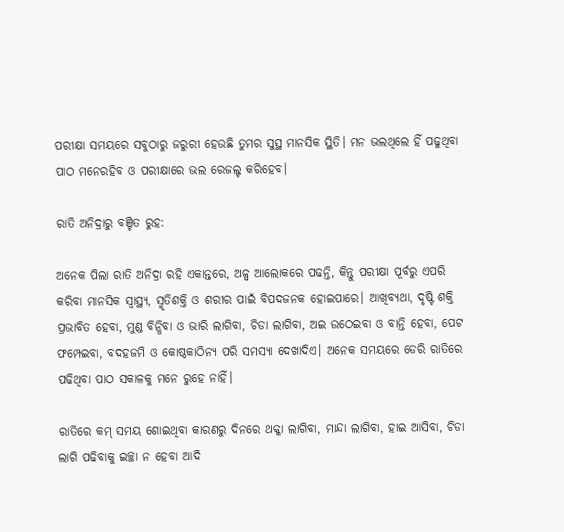ପରୀକ୍ଷା ସମୟରେ ସବୁଠାରୁ ଜରୁରୀ ହେଉଛି ତୁମର ସୁସ୍ଥ ମାନସିକ ସ୍ଥିତି। ମନ ଭଲଥିଲେ ହିଁ ପଢୁଥିବା ପାଠ ମନେରହିବ ଓ ପରୀକ୍ଷାରେ ଭଲ ରେଜଲ୍ଟ କରିହେବ।

ରାତି ଅନିଦ୍ରାରୁ ବଞ୍ଚିତ ରୁହ:

ଅନେକ ପିଲା ରାତି ଅନିଦ୍ରା ରହି ଏକାନ୍ତରେ, ଅଳ୍ପ ଆଲୋକରେ ପଢନ୍ତି, କିନ୍ତୁ ପରୀକ୍ଷା ପୂର୍ବରୁ ଏପରି କରିବା ମାନସିକ ସ୍ୱାସ୍ଥ୍ୟ, ସ୍ମୃତିଶକ୍ତି ଓ ଶରୀର ପାଇଁ ବିପଦଜନକ ହୋଇପାରେ। ଆଖିବ୍ୟଥା, ଦୃଷ୍ଟି ଶକ୍ତି ପ୍ରଭାବିତ ହେବା, ମୁଣ୍ଡ ବିନ୍ଧିବା ଓ ଭାରି ଲାଗିବା, ଚିଡା ଲାଗିବା, ଅଇ ଉଠେଇବା ଓ ବାନ୍ତି ହେବା, ପେଟ ଫମ୍ପେଇବା, ବଦହଜମି ଓ କୋଷ୍ଠକାଠିନ୍ୟ ପରି ସମସ୍ୟା ଦେଖାଦିଏ। ଅନେକ ସମୟରେ ଡେରି ରାତିରେ ପଢିଥିବା ପାଠ ସକାଳକୁ ମନେ ରୁହେ ନାହିଁ।

ରାତିରେ କମ୍ ସମୟ ଶୋଇଥିବା କାରଣରୁ ଦିନରେ ଥକ୍କା ଲାଗିବା, ମାନ୍ଦା ଲାଗିବା, ହାଇ ଆସିବା, ଚିଡା ଲାଗି ପଢିବାକୁ ଇଚ୍ଛା ନ ହେବା ଆଦି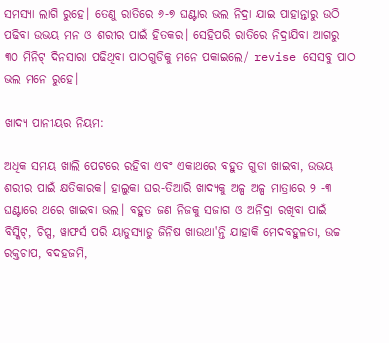ସମସ୍ୟା ଲାଗି ରୁହେ। ତେଣୁ ରାତିରେ ୬-୭ ଘଣ୍ଟାର ଭଲ ନିଦ୍ରା ଯାଇ ପାହାନ୍ତାରୁ ଉଠି ପଢିବା ଉଭୟ ମନ ଓ ଶରୀର ପାଇଁ ହିତକର। ସେହିପରି ରାତିରେ ନିଦ୍ରାଯିବା ଆଗରୁ ୩୦ ମିନିଟ୍‌ ଦିନସାରା ପଢିଥିବା ପାଠଗୁଡିକୁ ମନେ ପକାଇଲେ/ revise ସେସବୁ ପାଠ ଭଲ ମନେ ରୁହେ।

ଖାଦ୍ୟ ପାନୀୟର ନିୟମ:

ଅଧିକ ସମୟ ଖାଲି ପେଟରେ ରହିବା ଏବଂ ଏକାଥରେ ବହୁତ ଗୁଡା ଖାଇବା, ଉଭୟ ଶରୀର ପାଇଁ କ୍ଷତିକାରକ। ହାଲୁକା ଘର-ତିଆରି ଖାଦ୍ୟକୁ ଅଳ୍ପ ଅଳ୍ପ ମାତ୍ରାରେ ୨ -୩ ଘଣ୍ଟାରେ ଥରେ ଖାଇବା ଭଲ। ବହୁତ ଜଣ ନିଜକୁ ସଜାଗ ଓ ଅନିଦ୍ରା ରଖିବା ପାଇଁ ବିସ୍କିଟ୍, ଚିପ୍ସ, ୱାଫର୍ସ ପରି ୟାଡୁସ୍ୟାଡୁ ଜିନିଷ ଖାଉଥା'ନ୍ତି ଯାହାକି ମେଦବହୁଳତା, ଉଚ୍ଚ ରକ୍ତଚାପ, ବଦହଜମି,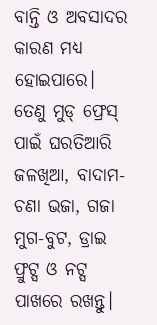ବାନ୍ତି ଓ ଅବସାଦର କାରଣ ମଧ୍ୟ ହୋଇପାରେ। ତେଣୁ ମୁଡ୍ ଫ୍ରେସ୍‌ ପାଇଁ ଘରତିଆରି ଜଳଖିଆ, ବାଦାମ- ଚଣା ଭଜା, ଗଜା ମୁଗ-ବୁଟ, ଡ୍ରାଇ ଫ୍ରୁଟ୍ସ ଓ ନଟ୍ସ ପାଖରେ ରଖନ୍ତୁ।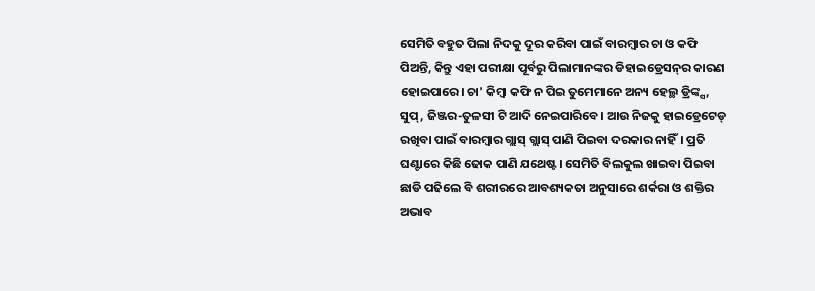ସେମିତି ବହୁତ ପିଲା ନିଦକୁ ଦୂର କରିବା ପାଇଁ ବାରମ୍ବାର ଚା ଓ କଫି ପିଅନ୍ତି, କିନ୍ତୁ ଏହା ପରୀକ୍ଷା ପୂର୍ବରୁ ପିଲାମାନଙ୍କର ଡିହାଇଡ୍ରେସନ୍‌ର କାରଣ ହୋଇପାରେ। ଚା' କିମ୍ବା କଫି ନ ପିଇ ତୁମେମାନେ ଅନ୍ୟ ହେଲ୍ଥ ଡ୍ରିଙ୍କ୍ସ, ସୁପ୍, ଜିଞ୍ଜର-ତୁଳସୀ ଟି ଆଦି ନେଇପାରିବେ। ଆଉ ନିଜକୁ ହାଇଡ୍ରେଟେଡ୍ ରଖିବା ପାଇଁ ବାରମ୍ବାର ଗ୍ଲାସ୍‌ ଗ୍ଲାସ୍‌ ପାଣି ପିଇବା ଦରକାର ନାହିଁ। ପ୍ରତି ଘଣ୍ଟାରେ କିଛି ଢୋକ ପାଣି ଯଥେଷ୍ଟ। ସେମିତି ବିଲକୁଲ ଖାଇବା ପିଇବା ଛାଡି ପଢିଲେ ବି ଶରୀରରେ ଆବଶ୍ୟକତା ଅନୁସାରେ ଶର୍କରା ଓ ଶକ୍ତିର ଅଭାବ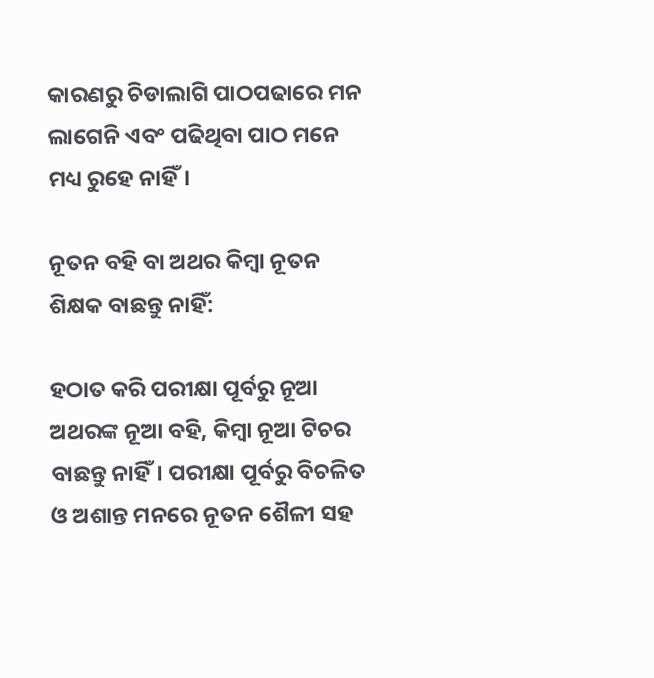କାରଣରୁ ଚିଡାଲାଗି ପାଠପଢାରେ ମନ ଲାଗେନି ଏବଂ ପଢିଥିବା ପାଠ ମନେ ମଧ୍ୟ ରୁହେ ନାହିଁ।

ନୂତନ ବହି ବା ଅଥର କିମ୍ବା ନୂତନ ଶିକ୍ଷକ ବାଛନ୍ତୁ ନାହିଁ:

ହଠାତ କରି ପରୀକ୍ଷା ପୂର୍ବରୁ ନୂଆ ଅଥରଙ୍କ ନୂଆ ବହି, କିମ୍ବା ନୂଆ ଟିଚର ବାଛନ୍ତୁ ନାହିଁ। ପରୀକ୍ଷା ପୂର୍ବରୁ ବିଚଳିତ ଓ ଅଶାନ୍ତ ମନରେ ନୂତନ ଶୈଳୀ ସହ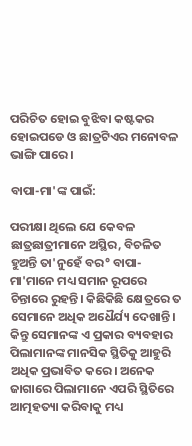ପରିଚିତ ହୋଇ ବୁଝିବା କଷ୍ଟକର ହୋଇପଡେ ଓ ଛାତ୍ରଟିଏର ମନୋବଳ ଭାଙ୍ଗି ପାରେ।

ବାପା-ମା'ଙ୍କ ପାଇଁ:

ପରୀକ୍ଷା ଥିଲେ ଯେ କେବଳ ଛାତ୍ରଛାତ୍ରୀମାନେ ଅସ୍ଥିର, ବିଚଳିତ ହୁଅନ୍ତି ତା'ନୁହେଁ ବର° ବାପା-ମା'ମାନେ ମଧ୍ୟ ସମାନ ରୂପରେ ଚିନ୍ତାରେ ରୁହନ୍ତି। କିଛିକିଛି କ୍ଷେତ୍ରରେ ତ ସେମାନେ ଅଧିକ ଅଧୈର୍ଯ୍ୟ ଦେଖାନ୍ତି। କିନ୍ତୁ ସେମାନଙ୍କ ଏ ପ୍ରକାର ବ୍ୟବହାର ପିଲାମାନଙ୍କ ମାନସିକ ସ୍ଥିତିକୁ ଆହୁରି ଅଧିକ ପ୍ରଭାବିତ କରେ। ଅନେକ ଜାଗାରେ ପିଲାମାନେ ଏପରି ସ୍ଥିତିରେ ଆତ୍ମହତ୍ୟା କରିବାକୁ ମଧ୍ୟ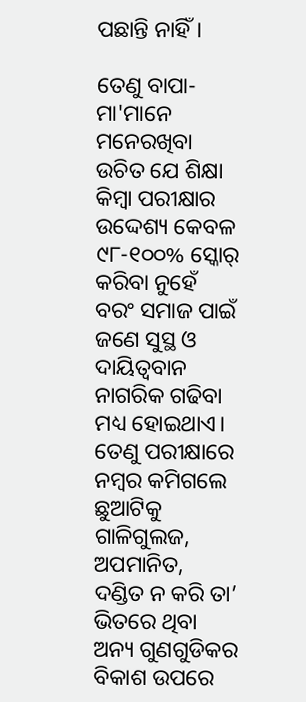ପଛାନ୍ତି ନାହିଁ।

ତେଣୁ ବାପା-ମା'ମାନେ ମନେରଖିବା ଉଚିତ ଯେ ଶିକ୍ଷା କିମ୍ବା ପରୀକ୍ଷାର ଉଦ୍ଦେଶ୍ୟ କେବଳ ୯୮-୧୦୦% ସ୍କୋର୍ କରିବା ନୁହେଁ ବରଂ ସମାଜ ପାଇଁ ଜଣେ ସୁସ୍ଥ ଓ ଦାୟିତ୍ୱବାନ ନାଗରିକ ଗଢିବା ମଧ୍ୟ ହୋଇଥାଏ। ତେଣୁ ପରୀକ୍ଷାରେ ନମ୍ବର କମିଗଲେ ଛୁଆଟିକୁ ଗାଳିଗୁଲଜ, ଅପମାନିତ, ଦଣ୍ଡିତ ନ କରି ତା’ ଭିତରେ ଥିବା ଅନ୍ୟ ଗୁଣଗୁଡିକର ବିକାଶ ଉପରେ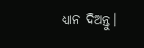ଧ୍ୟାନ ଦିଅନ୍ତୁ।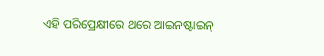ଏହି ପରିପ୍ରେକ୍ଷୀରେ ଥରେ ଆଇନଷ୍ଟାଇନ୍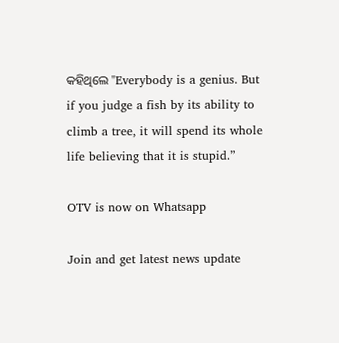କହିଥିଲେ "Everybody is a genius. But if you judge a fish by its ability to climb a tree, it will spend its whole life believing that it is stupid.”

OTV is now on Whatsapp

Join and get latest news update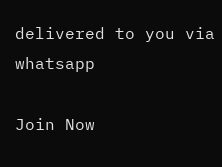delivered to you via whatsapp

Join Now